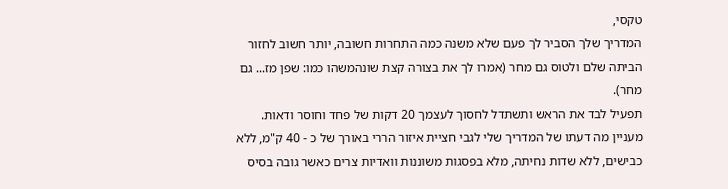טקסי,
המדריך שלך הסביר לך פעם שלא משנה כמה התחרות חשובה, יותר חשוב לחזור הביתה שלם ולטוס גם מחר (אמרו לך את בצורה קצת שונהמשהו כמו: שפן מז... גם מחר).
תפעיל לבד את הראש ותשתדל לחסוך לעצמך 20 דקות של פחד וחוסר ודאות.
מעניין מה דעתו של המדריך שלי לגבי חציית איזור הררי באורך של כ - 40 ק"מ, ללא כבישים, ללא שדות נחיתה, מלא בפסגות משוננות וואדיות צרים כאשר גובה בסיס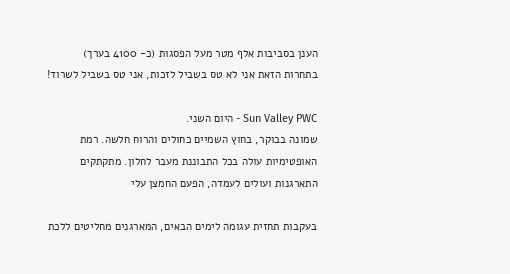הענן בסביבות אלף מטר מעל הפסגות (כ- 4100 בערך)
בתחרות הזאת אני לא טס בשביל לזכות, אני טס בשביל לשרוד!

Sun Valley PWC - היום השני.
שמונה בבוקר, בחוץ השמיים כחולים והרוח חלשה. רמת האופטימיות עולה בכל התבוננת מעבר לחלון. מתקתקים התארגנות ועולים לעמדה, הפעם החמצן עלי

בעקבות תחזית עגומה לימים הבאים, המארגנים מחליטים ללכת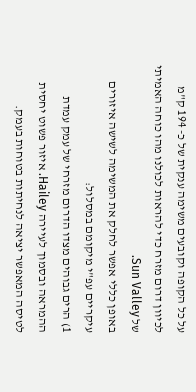על כל הקופה וקובעים משימה ענקית של כ- 194 ק"מ לכיוון דרום מזרח כדי להראות לכולנו מהו כוחה האמיתי של Sun Valley.
באופן כללי אפשר לחלק את המשימה לשישה איזורים עיקריים עפ"י מיקומם במסלול:
1) הרים גבוהים מצדו הדרום מזרחי של עמק עמדת ההמראה ובסמוך לעיירה Hailey. איזור פשוט יחסית לטיסה המאפשר יציאה לנחיתות בטוחות בעמק.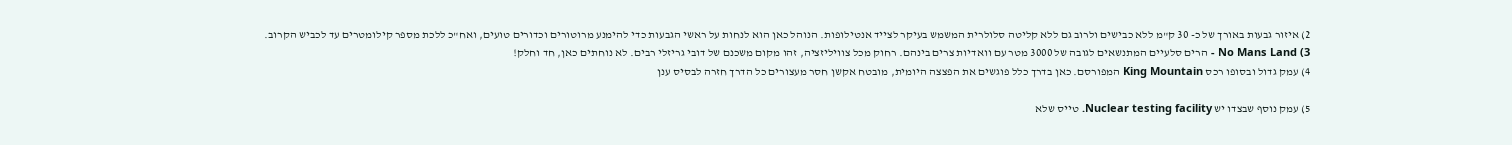2) איזור גבעות באורך של כ- 30 ק"מ ללא כבישים ולרוב גם ללא קליטה סלולרית המשמש בעיקר לצייד אנטילופות. הנוהל כאן הוא לנחות על ראשי הגבעות כדי להימנע מרוטורים וכדורים טועים, ואח"כ ללכת מספר קילומטרים עד לכביש הקרוב.
3) No Mans Land - הרים סלעיים המתנשאים לגובה של 3000 מטר עם וואדיות צרים בינהם. רחוק מכל צוויליזציה, זהו מקום משכנם של דובי גריזלי רבים. לא נוחתים כאן, חד וחלק!
4) עמק גדול ובסופו רכס King Mountain המפורסם. כאן בדרך כלל פוגשים את הפצצה היומית, מובטח אקשן חסר מעצורים כל הדרך חזרה לבסיס ענן

5) עמק נוסף שבצדו יש Nuclear testing facility. טייס שלא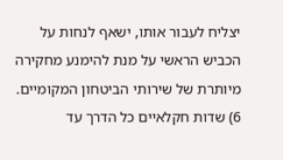יצליח לעבור אותו, ישאף לנחות על הכביש הראשי על מנת להימנע מחקירה מיותרת של שירותי הביטחון המקומיים.
6) שדות חקלאיים כל הדרך עד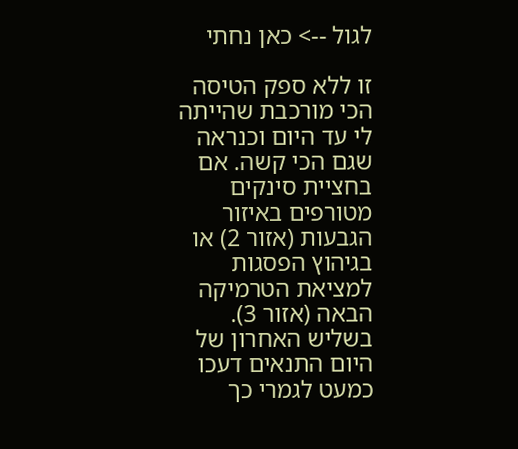לגול --> כאן נחתי

זו ללא ספק הטיסה הכי מורכבת שהייתה לי עד היום וכנראה שגם הכי קשה. אם בחציית סינקים מטורפים באיזור הגבעות (אזור 2) או בגיהוץ הפסגות למציאת הטרמיקה הבאה (אזור 3). בשליש האחרון של היום התנאים דעכו כמעט לגמרי כך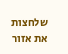שלחצות את אזור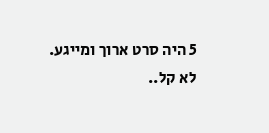5 היה סרט ארוך ומייגע.
לא קל..